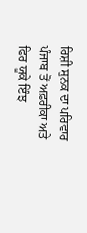ਰਿਸ਼ੀ ਸੁਨਕ ਦਾ ਪਰਿਵਾਰ ਪੰਜਾਬ ਤੋਂ ਅਫ਼ਰੀਕਾ ਅਤੇ ਫਿਰ ਯੂਕੇ ਇੰਝ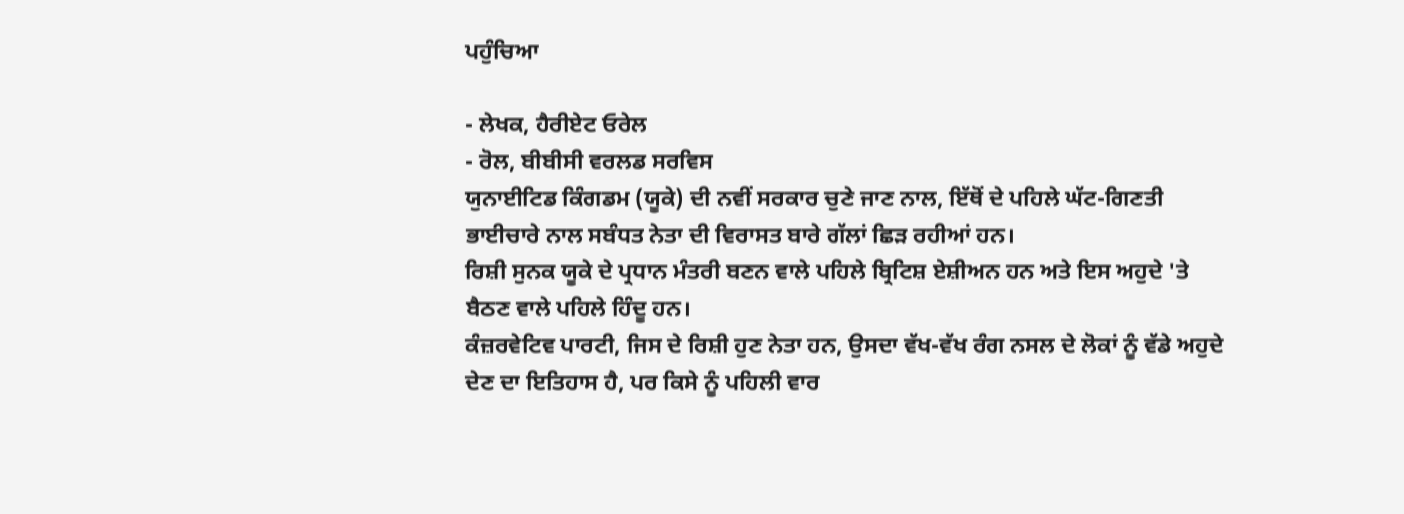ਪਹੁੰਚਿਆ

- ਲੇਖਕ, ਹੈਰੀਏਟ ਓਰੇਲ
- ਰੋਲ, ਬੀਬੀਸੀ ਵਰਲਡ ਸਰਵਿਸ
ਯੁਨਾਈਟਿਡ ਕਿੰਗਡਮ (ਯੂਕੇ) ਦੀ ਨਵੀਂ ਸਰਕਾਰ ਚੁਣੇ ਜਾਣ ਨਾਲ, ਇੱਥੋਂ ਦੇ ਪਹਿਲੇ ਘੱਟ-ਗਿਣਤੀ ਭਾਈਚਾਰੇ ਨਾਲ ਸਬੰਧਤ ਨੇਤਾ ਦੀ ਵਿਰਾਸਤ ਬਾਰੇ ਗੱਲਾਂ ਛਿੜ ਰਹੀਆਂ ਹਨ।
ਰਿਸ਼ੀ ਸੁਨਕ ਯੂਕੇ ਦੇ ਪ੍ਰਧਾਨ ਮੰਤਰੀ ਬਣਨ ਵਾਲੇ ਪਹਿਲੇ ਬ੍ਰਿਟਿਸ਼ ਏਸ਼ੀਅਨ ਹਨ ਅਤੇ ਇਸ ਅਹੁਦੇ 'ਤੇ ਬੈਠਣ ਵਾਲੇ ਪਹਿਲੇ ਹਿੰਦੂ ਹਨ।
ਕੰਜ਼ਰਵੇਟਿਵ ਪਾਰਟੀ, ਜਿਸ ਦੇ ਰਿਸ਼ੀ ਹੁਣ ਨੇਤਾ ਹਨ, ਉਸਦਾ ਵੱਖ-ਵੱਖ ਰੰਗ ਨਸਲ ਦੇ ਲੋਕਾਂ ਨੂੰ ਵੱਡੇ ਅਹੁਦੇ ਦੇਣ ਦਾ ਇਤਿਹਾਸ ਹੈ, ਪਰ ਕਿਸੇ ਨੂੰ ਪਹਿਲੀ ਵਾਰ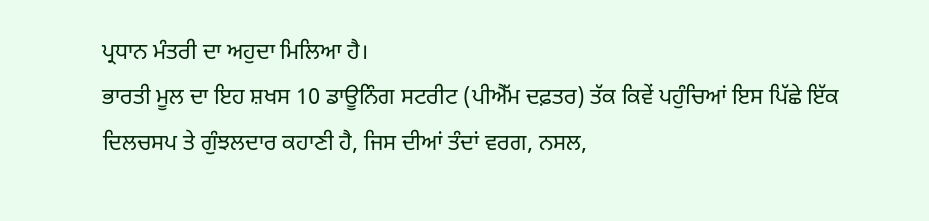ਪ੍ਰਧਾਨ ਮੰਤਰੀ ਦਾ ਅਹੁਦਾ ਮਿਲਿਆ ਹੈ।
ਭਾਰਤੀ ਮੂਲ ਦਾ ਇਹ ਸ਼ਖਸ 10 ਡਾਊਨਿੰਗ ਸਟਰੀਟ (ਪੀਐੱਮ ਦਫ਼ਤਰ) ਤੱਕ ਕਿਵੇਂ ਪਹੁੰਚਿਆਂ ਇਸ ਪਿੱਛੇ ਇੱਕ ਦਿਲਚਸਪ ਤੇ ਗੁੰਝਲਦਾਰ ਕਹਾਣੀ ਹੈ, ਜਿਸ ਦੀਆਂ ਤੰਦਾਂ ਵਰਗ, ਨਸਲ,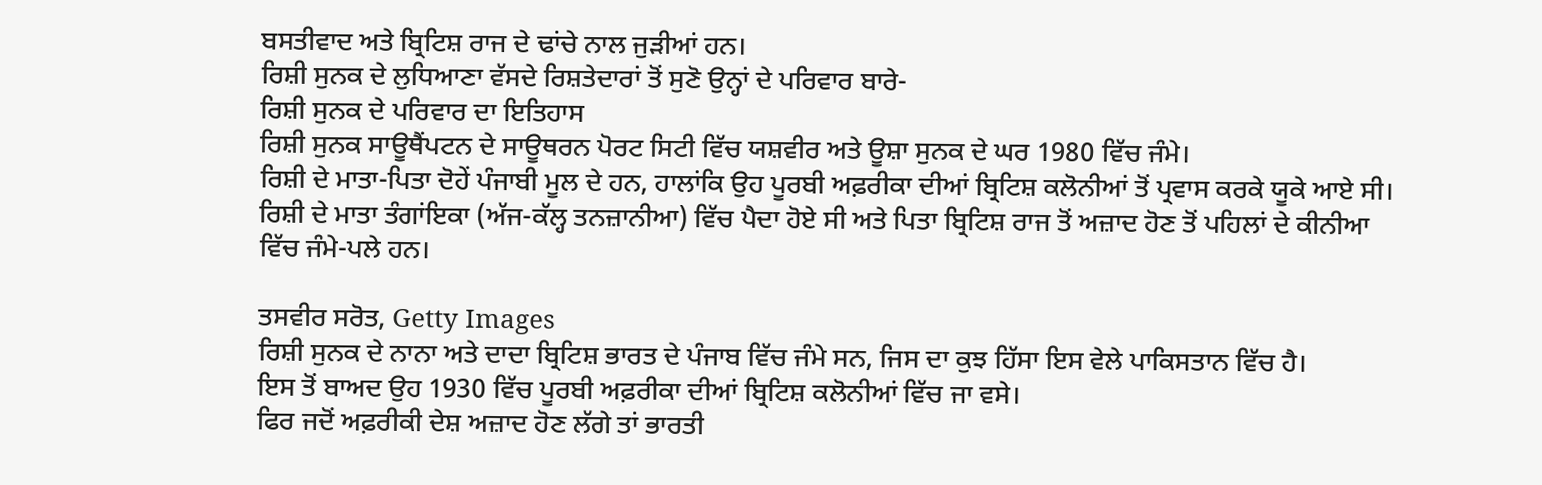ਬਸਤੀਵਾਦ ਅਤੇ ਬ੍ਰਿਟਿਸ਼ ਰਾਜ ਦੇ ਢਾਂਚੇ ਨਾਲ ਜੁੜੀਆਂ ਹਨ।
ਰਿਸ਼ੀ ਸੁਨਕ ਦੇ ਲੁਧਿਆਣਾ ਵੱਸਦੇ ਰਿਸ਼ਤੇਦਾਰਾਂ ਤੋਂ ਸੁਣੋ ਉਨ੍ਹਾਂ ਦੇ ਪਰਿਵਾਰ ਬਾਰੇ-
ਰਿਸ਼ੀ ਸੁਨਕ ਦੇ ਪਰਿਵਾਰ ਦਾ ਇਤਿਹਾਸ
ਰਿਸ਼ੀ ਸੁਨਕ ਸਾਊਥੈਂਪਟਨ ਦੇ ਸਾਊਥਰਨ ਪੋਰਟ ਸਿਟੀ ਵਿੱਚ ਯਸ਼ਵੀਰ ਅਤੇ ਊਸ਼ਾ ਸੁਨਕ ਦੇ ਘਰ 1980 ਵਿੱਚ ਜੰਮੇ।
ਰਿਸ਼ੀ ਦੇ ਮਾਤਾ-ਪਿਤਾ ਦੋਹੇਂ ਪੰਜਾਬੀ ਮੂਲ ਦੇ ਹਨ, ਹਾਲਾਂਕਿ ਉਹ ਪੂਰਬੀ ਅਫ਼ਰੀਕਾ ਦੀਆਂ ਬ੍ਰਿਟਿਸ਼ ਕਲੋਨੀਆਂ ਤੋਂ ਪ੍ਰਵਾਸ ਕਰਕੇ ਯੂਕੇ ਆਏ ਸੀ।
ਰਿਸ਼ੀ ਦੇ ਮਾਤਾ ਤੰਗਾਂਇਕਾ (ਅੱਜ-ਕੱਲ੍ਹ ਤਨਜ਼ਾਨੀਆ) ਵਿੱਚ ਪੈਦਾ ਹੋਏ ਸੀ ਅਤੇ ਪਿਤਾ ਬ੍ਰਿਟਿਸ਼ ਰਾਜ ਤੋਂ ਅਜ਼ਾਦ ਹੋਣ ਤੋਂ ਪਹਿਲਾਂ ਦੇ ਕੀਨੀਆ ਵਿੱਚ ਜੰਮੇ-ਪਲੇ ਹਨ।

ਤਸਵੀਰ ਸਰੋਤ, Getty Images
ਰਿਸ਼ੀ ਸੁਨਕ ਦੇ ਨਾਨਾ ਅਤੇ ਦਾਦਾ ਬ੍ਰਿਟਿਸ਼ ਭਾਰਤ ਦੇ ਪੰਜਾਬ ਵਿੱਚ ਜੰਮੇ ਸਨ, ਜਿਸ ਦਾ ਕੁਝ ਹਿੱਸਾ ਇਸ ਵੇਲੇ ਪਾਕਿਸਤਾਨ ਵਿੱਚ ਹੈ।
ਇਸ ਤੋਂ ਬਾਅਦ ਉਹ 1930 ਵਿੱਚ ਪੂਰਬੀ ਅਫ਼ਰੀਕਾ ਦੀਆਂ ਬ੍ਰਿਟਿਸ਼ ਕਲੋਨੀਆਂ ਵਿੱਚ ਜਾ ਵਸੇ।
ਫਿਰ ਜਦੋਂ ਅਫ਼ਰੀਕੀ ਦੇਸ਼ ਅਜ਼ਾਦ ਹੋਣ ਲੱਗੇ ਤਾਂ ਭਾਰਤੀ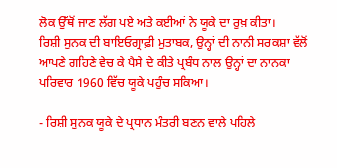ਲੋਕ ਉੱਥੋਂ ਜਾਣ ਲੱਗ ਪਏ ਅਤੇ ਕਈਆਂ ਨੇ ਯੂਕੇ ਦਾ ਰੁਖ਼ ਕੀਤਾ।
ਰਿਸ਼ੀ ਸੁਨਕ ਦੀ ਬਾਇਓਗ੍ਰਾਫ਼ੀ ਮੁਤਾਬਕ, ਉਨ੍ਹਾਂ ਦੀ ਨਾਨੀ ਸਰਕਸ਼ਾ ਵੱਲੋਂ ਆਪਣੇ ਗਹਿਣੇ ਵੇਚ ਕੇ ਪੈਸੇ ਦੇ ਕੀਤੇ ਪ੍ਰਬੰਧ ਨਾਲ ਉਨ੍ਹਾਂ ਦਾ ਨਾਨਕਾ ਪਰਿਵਾਰ 1960 ਵਿੱਚ ਯੂਕੇ ਪਹੁੰਚ ਸਕਿਆ।

- ਰਿਸ਼ੀ ਸੁਨਕ ਯੂਕੇ ਦੇ ਪ੍ਰਧਾਨ ਮੰਤਰੀ ਬਣਨ ਵਾਲੇ ਪਹਿਲੇ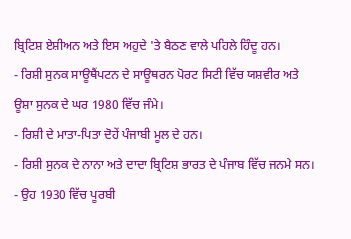ਬ੍ਰਿਟਿਸ਼ ਏਸ਼ੀਅਨ ਅਤੇ ਇਸ ਅਹੁਦੇ 'ਤੇ ਬੈਠਣ ਵਾਲੇ ਪਹਿਲੇ ਹਿੰਦੂ ਹਨ।
- ਰਿਸ਼ੀ ਸੁਨਕ ਸਾਊਥੈਂਪਟਨ ਦੇ ਸਾਊਥਰਨ ਪੋਰਟ ਸਿਟੀ ਵਿੱਚ ਯਸ਼ਵੀਰ ਅਤੇ ਊਸ਼ਾ ਸੁਨਕ ਦੇ ਘਰ 1980 ਵਿੱਚ ਜੰਮੇ।
- ਰਿਸ਼ੀ ਦੇ ਮਾਤਾ-ਪਿਤਾ ਦੋਹੇਂ ਪੰਜਾਬੀ ਮੂਲ ਦੇ ਹਨ।
- ਰਿਸ਼ੀ ਸੁਨਕ ਦੇ ਨਾਨਾ ਅਤੇ ਦਾਦਾ ਬ੍ਰਿਟਿਸ਼ ਭਾਰਤ ਦੇ ਪੰਜਾਬ ਵਿੱਚ ਜਨਮੇ ਸਨ।
- ਉਹ 1930 ਵਿੱਚ ਪੂਰਬੀ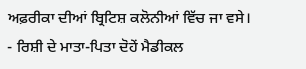ਅਫ਼ਰੀਕਾ ਦੀਆਂ ਬ੍ਰਿਟਿਸ਼ ਕਲੋਨੀਆਂ ਵਿੱਚ ਜਾ ਵਸੇ।
- ਰਿਸ਼ੀ ਦੇ ਮਾਤਾ-ਪਿਤਾ ਦੋਹੇਂ ਮੈਡੀਕਲ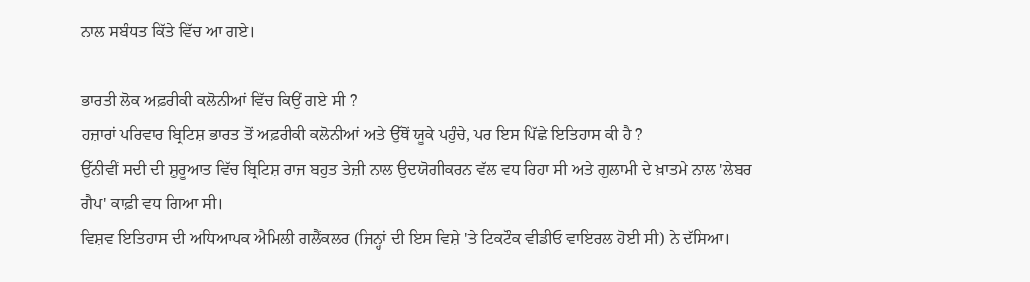ਨਾਲ ਸਬੰਧਤ ਕਿੱਤੇ ਵਿੱਚ ਆ ਗਏ।

ਭਾਰਤੀ ਲੋਕ ਅਫ਼ਰੀਕੀ ਕਲੋਨੀਆਂ ਵਿੱਚ ਕਿਉਂ ਗਏ ਸੀ ?
ਹਜ਼ਾਰਾਂ ਪਰਿਵਾਰ ਬ੍ਰਿਟਿਸ਼ ਭਾਰਤ ਤੋਂ ਅਫ਼ਰੀਕੀ ਕਲੋਨੀਆਂ ਅਤੇ ਉੱਥੋਂ ਯੂਕੇ ਪਹੁੰਚੇ, ਪਰ ਇਸ ਪਿੱਛੇ ਇਤਿਹਾਸ ਕੀ ਹੈ ?
ਉੱਨੀਵੀਂ ਸਦੀ ਦੀ ਸ਼ੁਰੂਆਤ ਵਿੱਚ ਬ੍ਰਿਟਿਸ਼ ਰਾਜ ਬਹੁਤ ਤੇਜ਼ੀ ਨਾਲ ਉਦਯੋਗੀਕਰਨ ਵੱਲ ਵਧ ਰਿਹਾ ਸੀ ਅਤੇ ਗੁਲਾਮੀ ਦੇ ਖ਼ਾਤਮੇ ਨਾਲ 'ਲੇਬਰ ਗੈਪ' ਕਾਫ਼ੀ ਵਧ ਗਿਆ ਸੀ।
ਵਿਸ਼ਵ ਇਤਿਹਾਸ ਦੀ ਅਧਿਆਪਕ ਐਮਿਲੀ ਗਲੈਂਕਲਰ (ਜਿਨ੍ਹਾਂ ਦੀ ਇਸ ਵਿਸ਼ੇ 'ਤੇ ਟਿਕਟੌਕ ਵੀਡੀਓ ਵਾਇਰਲ ਹੋਈ ਸੀ) ਨੇ ਦੱਸਿਆ।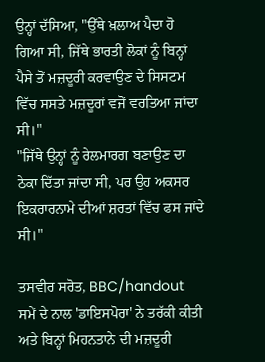ਉਨ੍ਹਾਂ ਦੱਸਿਆ, "ਉੱਥੇ ਖ਼ਲਾਅ ਪੈਦਾ ਹੋ ਗਿਆ ਸੀ, ਜਿੱਥੇ ਭਾਰਤੀ ਲੋਕਾਂ ਨੂੰ ਬਿਨ੍ਹਾਂ ਪੈਸੇ ਤੋਂ ਮਜ਼ਦੂਰੀ ਕਰਵਾਉਣ ਦੇ ਸਿਸਟਮ ਵਿੱਚ ਸਸਤੇ ਮਜ਼ਦੂਰਾਂ ਵਜੋਂ ਵਰਤਿਆ ਜਾਂਦਾ ਸੀ।"
"ਜਿੱਥੇ ਉਨ੍ਹਾਂ ਨੂੰ ਰੇਲਮਾਰਗ ਬਣਾਉਣ ਦਾ ਠੇਕਾ ਦਿੱਤਾ ਜਾਂਦਾ ਸੀ, ਪਰ ਉਹ ਅਕਸਰ ਇਕਰਾਰਨਾਮੇ ਦੀਆਂ ਸ਼ਰਤਾਂ ਵਿੱਚ ਫਸ ਜਾਂਦੇ ਸੀ।"

ਤਸਵੀਰ ਸਰੋਤ, BBC/handout
ਸਮੇਂ ਦੇ ਨਾਲ 'ਡਾਇਸਪੋਰਾ' ਨੇ ਤਰੱਕੀ ਕੀਤੀ ਅਤੇ ਬਿਨ੍ਹਾਂ ਮਿਹਨਤਾਨੇ ਦੀ ਮਜ਼ਦੂਰੀ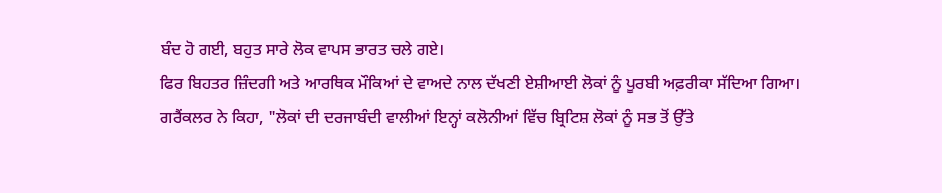ਬੰਦ ਹੋ ਗਈ, ਬਹੁਤ ਸਾਰੇ ਲੋਕ ਵਾਪਸ ਭਾਰਤ ਚਲੇ ਗਏ।
ਫਿਰ ਬਿਹਤਰ ਜ਼ਿੰਦਗੀ ਅਤੇ ਆਰਥਿਕ ਮੌਕਿਆਂ ਦੇ ਵਾਅਦੇ ਨਾਲ ਦੱਖਣੀ ਏਸ਼ੀਆਈ ਲੋਕਾਂ ਨੂੰ ਪੂਰਬੀ ਅਫ਼ਰੀਕਾ ਸੱਦਿਆ ਗਿਆ।
ਗਰੈਂਕਲਰ ਨੇ ਕਿਹਾ, "ਲੋਕਾਂ ਦੀ ਦਰਜਾਬੰਦੀ ਵਾਲੀਆਂ ਇਨ੍ਹਾਂ ਕਲੋਨੀਆਂ ਵਿੱਚ ਬ੍ਰਿਟਿਸ਼ ਲੋਕਾਂ ਨੂੰ ਸਭ ਤੋਂ ਉੱਤੇ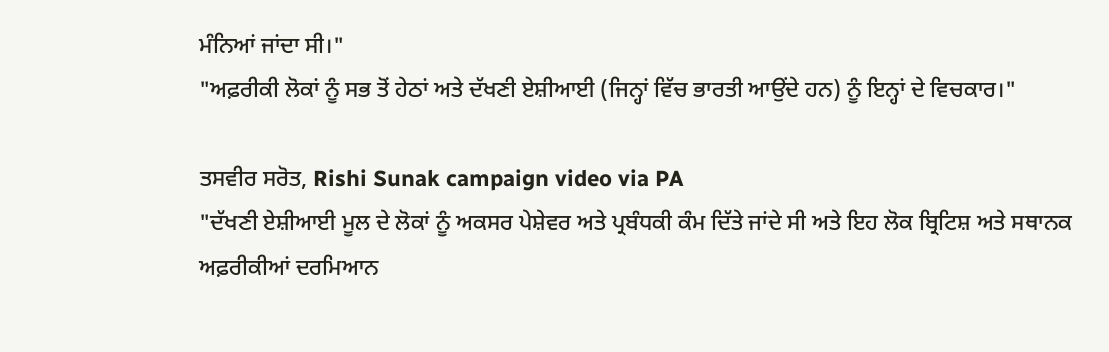ਮੰਨਿਆਂ ਜਾਂਦਾ ਸੀ।"
"ਅਫ਼ਰੀਕੀ ਲੋਕਾਂ ਨੂੰ ਸਭ ਤੋਂ ਹੇਠਾਂ ਅਤੇ ਦੱਖਣੀ ਏਸ਼ੀਆਈ (ਜਿਨ੍ਹਾਂ ਵਿੱਚ ਭਾਰਤੀ ਆਉਂਦੇ ਹਨ) ਨੂੰ ਇਨ੍ਹਾਂ ਦੇ ਵਿਚਕਾਰ।"

ਤਸਵੀਰ ਸਰੋਤ, Rishi Sunak campaign video via PA
"ਦੱਖਣੀ ਏਸ਼ੀਆਈ ਮੂਲ ਦੇ ਲੋਕਾਂ ਨੂੰ ਅਕਸਰ ਪੇਸ਼ੇਵਰ ਅਤੇ ਪ੍ਰਬੰਧਕੀ ਕੰਮ ਦਿੱਤੇ ਜਾਂਦੇ ਸੀ ਅਤੇ ਇਹ ਲੋਕ ਬ੍ਰਿਟਿਸ਼ ਅਤੇ ਸਥਾਨਕ ਅਫ਼ਰੀਕੀਆਂ ਦਰਮਿਆਨ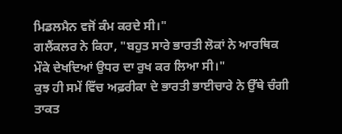ਮਿਡਲਮੈਨ ਵਜੋਂ ਕੰਮ ਕਰਦੇ ਸੀ।"
ਗਲੈਂਕਲਰ ਨੇ ਕਿਹਾ, "ਬਹੁਤ ਸਾਰੇ ਭਾਰਤੀ ਲੋਕਾਂ ਨੇ ਆਰਥਿਕ ਮੌਕੇ ਦੇਖਦਿਆਂ ਉਧਰ ਦਾ ਰੁਖ ਕਰ ਲਿਆ ਸੀ।"
ਕੁਝ ਹੀ ਸਮੇਂ ਵਿੱਚ ਅਫ਼ਰੀਕਾ ਦੇ ਭਾਰਤੀ ਭਾਈਚਾਰੇ ਨੇ ਉੱਥੇ ਚੰਗੀ ਤਾਕਤ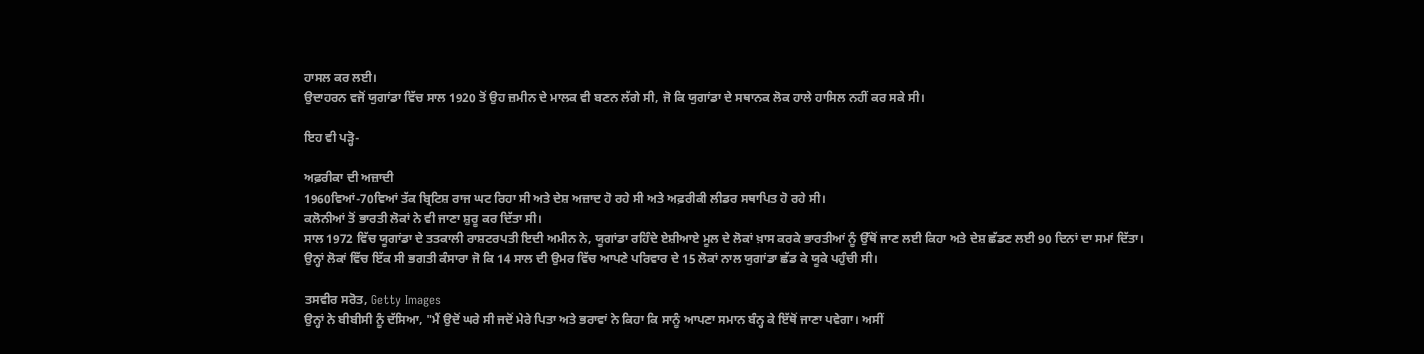ਹਾਸਲ ਕਰ ਲਈ।
ਉਦਾਹਰਨ ਵਜੋਂ ਯੁਗਾਂਡਾ ਵਿੱਚ ਸਾਲ 1920 ਤੋਂ ਉਹ ਜ਼ਮੀਨ ਦੇ ਮਾਲਕ ਵੀ ਬਣਨ ਲੱਗੇ ਸੀ, ਜੋ ਕਿ ਯੁਗਾਂਡਾ ਦੇ ਸਥਾਨਕ ਲੋਕ ਹਾਲੇ ਹਾਸਿਲ ਨਹੀਂ ਕਰ ਸਕੇ ਸੀ।

ਇਹ ਵੀ ਪੜ੍ਹੋ-

ਅਫ਼ਰੀਕਾ ਦੀ ਅਜ਼ਾਦੀ
1960ਵਿਆਂ-70ਵਿਆਂ ਤੱਕ ਬ੍ਰਿਟਿਸ਼ ਰਾਜ ਘਟ ਰਿਹਾ ਸੀ ਅਤੇ ਦੇਸ਼ ਅਜ਼ਾਦ ਹੋ ਰਹੇ ਸੀ ਅਤੇ ਅਫ਼ਰੀਕੀ ਲੀਡਰ ਸਥਾਪਿਤ ਹੋ ਰਹੇ ਸੀ।
ਕਲੋਨੀਆਂ ਤੋਂ ਭਾਰਤੀ ਲੋਕਾਂ ਨੇ ਵੀ ਜਾਣਾ ਸ਼ੁਰੂ ਕਰ ਦਿੱਤਾ ਸੀ।
ਸਾਲ 1972 ਵਿੱਚ ਯੂਗਾਂਡਾ ਦੇ ਤਤਕਾਲੀ ਰਾਸ਼ਟਰਪਤੀ ਇਦੀ ਅਮੀਨ ਨੇ, ਯੂਗਾਂਡਾ ਰਹਿੰਦੇ ਏਸ਼ੀਆਏ ਮੂਲ ਦੇ ਲੋਕਾਂ ਖ਼ਾਸ ਕਰਕੇ ਭਾਰਤੀਆਂ ਨੂੰ ਉੱਥੋਂ ਜਾਣ ਲਈ ਕਿਹਾ ਅਤੇ ਦੇਸ਼ ਛੱਡਣ ਲਈ 90 ਦਿਨਾਂ ਦਾ ਸਮਾਂ ਦਿੱਤਾ।
ਉਨ੍ਹਾਂ ਲੋਕਾਂ ਵਿੱਚ ਇੱਕ ਸੀ ਭਗਤੀ ਕੰਸਾਰਾ ਜੋ ਕਿ 14 ਸਾਲ ਦੀ ਉਮਰ ਵਿੱਚ ਆਪਣੇ ਪਰਿਵਾਰ ਦੇ 15 ਲੋਕਾਂ ਨਾਲ ਯੁਗਾਂਡਾ ਛੱਡ ਕੇ ਯੂਕੇ ਪਹੁੰਚੀ ਸੀ।

ਤਸਵੀਰ ਸਰੋਤ, Getty Images
ਉਨ੍ਹਾਂ ਨੇ ਬੀਬੀਸੀ ਨੂੰ ਦੱਸਿਆ, "ਮੈਂ ਉਦੋਂ ਘਰੇ ਸੀ ਜਦੋਂ ਮੇਰੇ ਪਿਤਾ ਅਤੇ ਭਰਾਵਾਂ ਨੇ ਕਿਹਾ ਕਿ ਸਾਨੂੰ ਆਪਣਾ ਸਮਾਨ ਬੰਨ੍ਹ ਕੇ ਇੱਥੋਂ ਜਾਣਾ ਪਵੇਗਾ। ਅਸੀਂ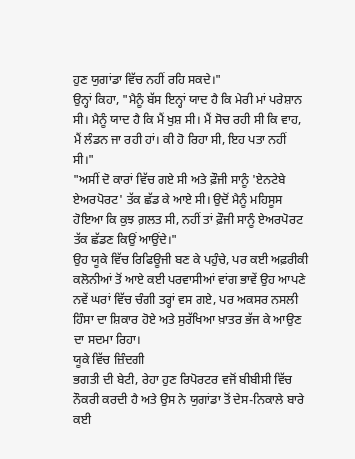ਹੁਣ ਯੁਗਾਂਡਾ ਵਿੱਚ ਨਹੀਂ ਰਹਿ ਸਕਦੇ।"
ਉਨ੍ਹਾਂ ਕਿਹਾ, "ਮੈਨੂੰ ਬੱਸ ਇਨ੍ਹਾਂ ਯਾਦ ਹੈ ਕਿ ਮੇਰੀ ਮਾਂ ਪਰੇਸ਼ਾਨ ਸੀ। ਮੈਨੂੰ ਯਾਦ ਹੈ ਕਿ ਮੈਂ ਖੁਸ਼ ਸੀ। ਮੈਂ ਸੋਚ ਰਹੀ ਸੀ ਕਿ ਵਾਹ, ਮੈਂ ਲੰਡਨ ਜਾ ਰਹੀ ਹਾਂ। ਕੀ ਹੋ ਰਿਹਾ ਸੀ, ਇਹ ਪਤਾ ਨਹੀਂ ਸੀ।"
"ਅਸੀਂ ਦੋ ਕਾਰਾਂ ਵਿੱਚ ਗਏ ਸੀ ਅਤੇ ਫ਼ੌਜੀ ਸਾਨੂੰ 'ਏਨਟੇਬੇ ਏਅਰਪੋਰਟ' ਤੱਕ ਛੱਡ ਕੇ ਆਏ ਸੀ। ਉਦੋਂ ਮੈਨੂੰ ਮਹਿਸੂਸ ਹੋਇਆ ਕਿ ਕੁਝ ਗ਼ਲਤ ਸੀ, ਨਹੀਂ ਤਾਂ ਫ਼ੌਜੀ ਸਾਨੂੰ ਏਅਰਪੋਰਟ ਤੱਕ ਛੱਡਣ ਕਿਉਂ ਆਉਂਦੇ।"
ਉਹ ਯੂਕੇ ਵਿੱਚ ਰਿਫਿਊਜੀ ਬਣ ਕੇ ਪਹੁੰਚੇ, ਪਰ ਕਈ ਅਫ਼ਰੀਕੀ ਕਲੋਨੀਆਂ ਤੋਂ ਆਏ ਕਈ ਪਰਵਾਸੀਆਂ ਵਾਂਗ ਭਾਵੇਂ ਉਹ ਆਪਣੇ ਨਵੇਂ ਘਰਾਂ ਵਿੱਚ ਚੰਗੀ ਤਰ੍ਹਾਂ ਵਸ ਗਏ, ਪਰ ਅਕਸਰ ਨਸਲੀ ਹਿੰਸਾ ਦਾ ਸ਼ਿਕਾਰ ਹੋਏ ਅਤੇ ਸੁਰੱਖਿਆ ਖ਼ਾਤਰ ਭੱਜ ਕੇ ਆਉਣ ਦਾ ਸਦਮਾ ਰਿਹਾ।
ਯੂਕੇ ਵਿੱਚ ਜ਼ਿੰਦਗੀ
ਭਗਤੀ ਦੀ ਬੇਟੀ, ਰੇਹਾ ਹੁਣ ਰਿਪੋਰਟਰ ਵਜੋਂ ਬੀਬੀਸੀ ਵਿੱਚ ਨੌਕਰੀ ਕਰਦੀ ਹੈ ਅਤੇ ਉਸ ਨੇ ਯੁਗਾਂਡਾ ਤੋਂ ਦੇਸ-ਨਿਕਾਲੇ ਬਾਰੇ ਕਈ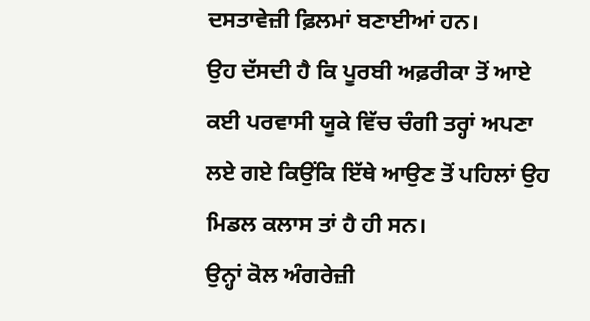ਦਸਤਾਵੇਜ਼ੀ ਫ਼ਿਲਮਾਂ ਬਣਾਈਆਂ ਹਨ।
ਉਹ ਦੱਸਦੀ ਹੈ ਕਿ ਪੂਰਬੀ ਅਫ਼ਰੀਕਾ ਤੋਂ ਆਏ ਕਈ ਪਰਵਾਸੀ ਯੂਕੇ ਵਿੱਚ ਚੰਗੀ ਤਰ੍ਹਾਂ ਅਪਣਾ ਲਏ ਗਏ ਕਿਉਂਕਿ ਇੱਥੇ ਆਉਣ ਤੋਂ ਪਹਿਲਾਂ ਉਹ ਮਿਡਲ ਕਲਾਸ ਤਾਂ ਹੈ ਹੀ ਸਨ।
ਉਨ੍ਹਾਂ ਕੋਲ ਅੰਗਰੇਜ਼ੀ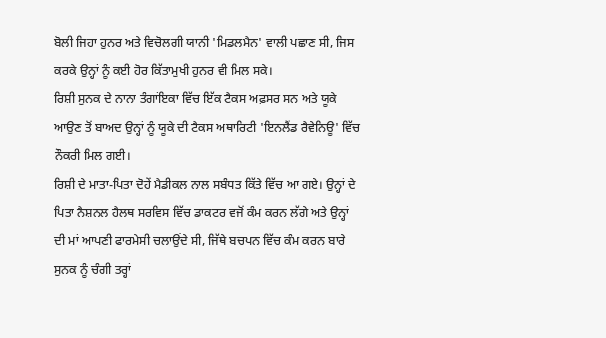ਬੋਲੀ ਜਿਹਾ ਹੁਨਰ ਅਤੇ ਵਿਚੋਲਗੀ ਯਾਨੀ 'ਮਿਡਲਮੈਨ' ਵਾਲੀ ਪਛਾਣ ਸੀ, ਜਿਸ ਕਰਕੇ ਉਨ੍ਹਾਂ ਨੂੰ ਕਈ ਹੋਰ ਕਿੱਤਾਮੁਖੀ ਹੁਨਰ ਵੀ ਮਿਲ ਸਕੇ।
ਰਿਸ਼ੀ ਸੁਨਕ ਦੇ ਨਾਨਾ ਤੰਗਾਂਇਕਾ ਵਿੱਚ ਇੱਕ ਟੈਕਸ ਅਫ਼ਸਰ ਸਨ ਅਤੇ ਯੂਕੇ ਆਉਣ ਤੋਂ ਬਾਅਦ ਉਨ੍ਹਾਂ ਨੂੰ ਯੂਕੇ ਦੀ ਟੈਕਸ ਅਥਾਰਿਟੀ 'ਇਨਲੈਂਡ ਰੈਵੇਨਿਊ' ਵਿੱਚ ਨੌਕਰੀ ਮਿਲ ਗਈ।
ਰਿਸ਼ੀ ਦੇ ਮਾਤਾ-ਪਿਤਾ ਦੋਹੇਂ ਮੈਡੀਕਲ ਨਾਲ ਸਬੰਧਤ ਕਿੱਤੇ ਵਿੱਚ ਆ ਗਏ। ਉਨ੍ਹਾਂ ਦੇ ਪਿਤਾ ਨੈਸ਼ਨਲ ਹੈਲਥ ਸਰਵਿਸ ਵਿੱਚ ਡਾਕਟਰ ਵਜੋਂ ਕੰਮ ਕਰਨ ਲੱਗੇ ਅਤੇ ਉਨ੍ਹਾਂ ਦੀ ਮਾਂ ਆਪਣੀ ਫਾਰਮੇਸੀ ਚਲਾਉਂਦੇ ਸੀ, ਜਿੱਥੇ ਬਚਪਨ ਵਿੱਚ ਕੰਮ ਕਰਨ ਬਾਰੇ ਸੁਨਕ ਨੂੰ ਚੰਗੀ ਤਰ੍ਹਾਂ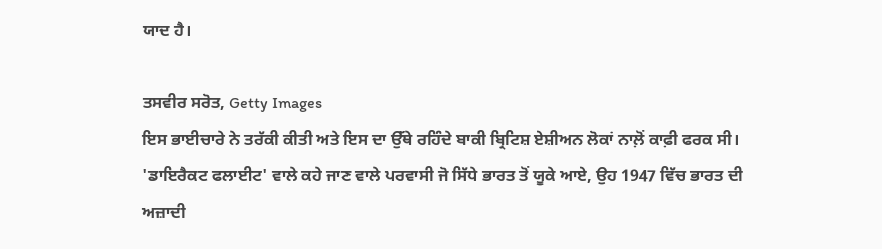ਯਾਦ ਹੈ।

ਤਸਵੀਰ ਸਰੋਤ, Getty Images
ਇਸ ਭਾਈਚਾਰੇ ਨੇ ਤਰੱਕੀ ਕੀਤੀ ਅਤੇ ਇਸ ਦਾ ਉੱਥੇ ਰਹਿੰਦੇ ਬਾਕੀ ਬ੍ਰਿਟਿਸ਼ ਏਸ਼ੀਅਨ ਲੋਕਾਂ ਨਾਲ਼ੋਂ ਕਾਫ਼ੀ ਫਰਕ ਸੀ।
'ਡਾਇਰੈਕਟ ਫਲਾਈਟ' ਵਾਲੇ ਕਹੇ ਜਾਣ ਵਾਲੇ ਪਰਵਾਸੀ ਜੋ ਸਿੱਧੇ ਭਾਰਤ ਤੋਂ ਯੂਕੇ ਆਏ, ਉਹ 1947 ਵਿੱਚ ਭਾਰਤ ਦੀ ਅਜ਼ਾਦੀ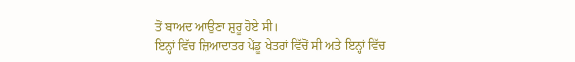ਤੋਂ ਬਾਅਦ ਆਉਣਾ ਸ਼ੁਰੂ ਹੋਏ ਸੀ।
ਇਨ੍ਹਾਂ ਵਿੱਚ ਜ਼ਿਆਦਾਤਰ ਪੇਂਡੂ ਖੇਤਰਾਂ ਵਿੱਚੋਂ ਸੀ ਅਤੇ ਇਨ੍ਹਾਂ ਵਿੱਚ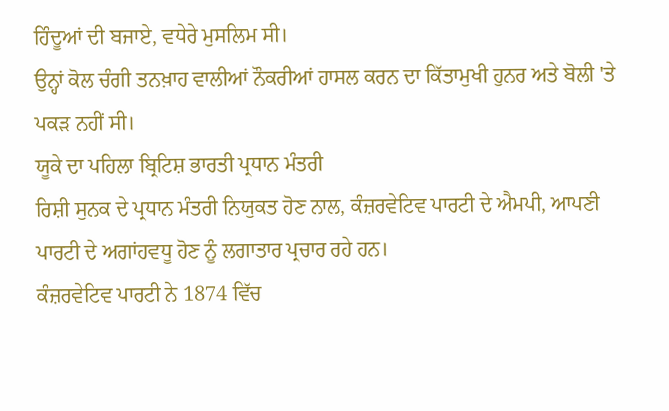ਹਿੰਦੂਆਂ ਦੀ ਬਜਾਏ, ਵਧੇਰੇ ਮੁਸਲਿਮ ਸੀ।
ਉਨ੍ਹਾਂ ਕੋਲ ਚੰਗੀ ਤਨਖ਼ਾਹ ਵਾਲੀਆਂ ਨੌਕਰੀਆਂ ਹਾਸਲ ਕਰਨ ਦਾ ਕਿੱਤਾਮੁਖੀ ਹੁਨਰ ਅਤੇ ਬੋਲੀ 'ਤੇ ਪਕੜ ਨਹੀਂ ਸੀ।
ਯੂਕੇ ਦਾ ਪਹਿਲਾ ਬ੍ਰਿਟਿਸ਼ ਭਾਰਤੀ ਪ੍ਰਧਾਨ ਮੰਤਰੀ
ਰਿਸ਼ੀ ਸੁਨਕ ਦੇ ਪ੍ਰਧਾਨ ਮੰਤਰੀ ਨਿਯੁਕਤ ਹੋਣ ਨਾਲ, ਕੰਜ਼ਰਵੇਟਿਵ ਪਾਰਟੀ ਦੇ ਐਮਪੀ, ਆਪਣੀ ਪਾਰਟੀ ਦੇ ਅਗਾਂਹਵਧੂ ਹੋਣ ਨੂੰ ਲਗਾਤਾਰ ਪ੍ਰਚਾਰ ਰਹੇ ਹਨ।
ਕੰਜ਼ਰਵੇਟਿਵ ਪਾਰਟੀ ਨੇ 1874 ਵਿੱਚ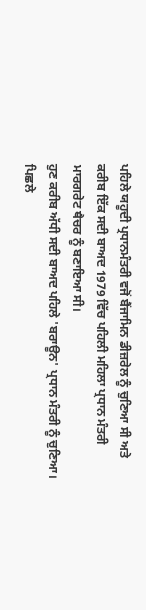ਪਹਿਲੇ ਯਹੂਦੀ ਪ੍ਰਧਾਨਮੰਤਰੀ ਵਜੋਂ ਬੈਂਜਾਮਿਨ ਡੀਜ਼ਰੇਲ ਨੂੰ ਚੁਣਿਆ ਸੀ ਅਤੇ ਕਰੀਬ ਇੱਕ ਸਦੀ ਬਾਅਦ 1979 ਵਿੱਚ ਪਹਿਲੀ ਮਹਿਲਾ ਪ੍ਰਧਾਨ ਮੰਤਰੀ ਮਾਰਗਰੇਟ ਥੈਚਰ ਨੂੰ ਬਣਾਇਆ ਸੀ।
ਹੁਣ ਕਰੀਬ ਅੱਧੀ ਸਦੀ ਬਾਅਦ ਪਹਿਲੇ 'ਬਰਾਊਨ' ਪ੍ਰਧਾਨ ਮੰਤਰੀ ਨੂੰ ਚੁਣਿਆ।
ਪਿਛਲੇ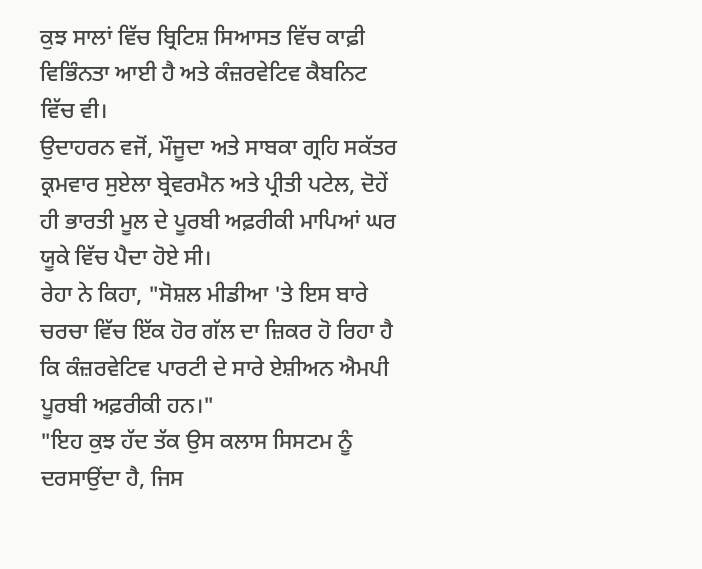ਕੁਝ ਸਾਲਾਂ ਵਿੱਚ ਬ੍ਰਿਟਿਸ਼ ਸਿਆਸਤ ਵਿੱਚ ਕਾਫ਼ੀ ਵਿਭਿੰਨਤਾ ਆਈ ਹੈ ਅਤੇ ਕੰਜ਼ਰਵੇਟਿਵ ਕੈਬਨਿਟ ਵਿੱਚ ਵੀ।
ਉਦਾਹਰਨ ਵਜੋਂ, ਮੌਜੂਦਾ ਅਤੇ ਸਾਬਕਾ ਗ੍ਰਹਿ ਸਕੱਤਰ ਕ੍ਰਮਵਾਰ ਸੁਏਲਾ ਬ੍ਰੇਵਰਮੈਨ ਅਤੇ ਪ੍ਰੀਤੀ ਪਟੇਲ, ਦੋਹੇਂ ਹੀ ਭਾਰਤੀ ਮੂਲ ਦੇ ਪੂਰਬੀ ਅਫ਼ਰੀਕੀ ਮਾਪਿਆਂ ਘਰ ਯੂਕੇ ਵਿੱਚ ਪੈਦਾ ਹੋਏ ਸੀ।
ਰੇਹਾ ਨੇ ਕਿਹਾ, "ਸੋਸ਼ਲ ਮੀਡੀਆ 'ਤੇ ਇਸ ਬਾਰੇ ਚਰਚਾ ਵਿੱਚ ਇੱਕ ਹੋਰ ਗੱਲ ਦਾ ਜ਼ਿਕਰ ਹੋ ਰਿਹਾ ਹੈ ਕਿ ਕੰਜ਼ਰਵੇਟਿਵ ਪਾਰਟੀ ਦੇ ਸਾਰੇ ਏਸ਼ੀਅਨ ਐਮਪੀ ਪੂਰਬੀ ਅਫ਼ਰੀਕੀ ਹਨ।"
"ਇਹ ਕੁਝ ਹੱਦ ਤੱਕ ਉਸ ਕਲਾਸ ਸਿਸਟਮ ਨੂੰ ਦਰਸਾਉਂਦਾ ਹੈ, ਜਿਸ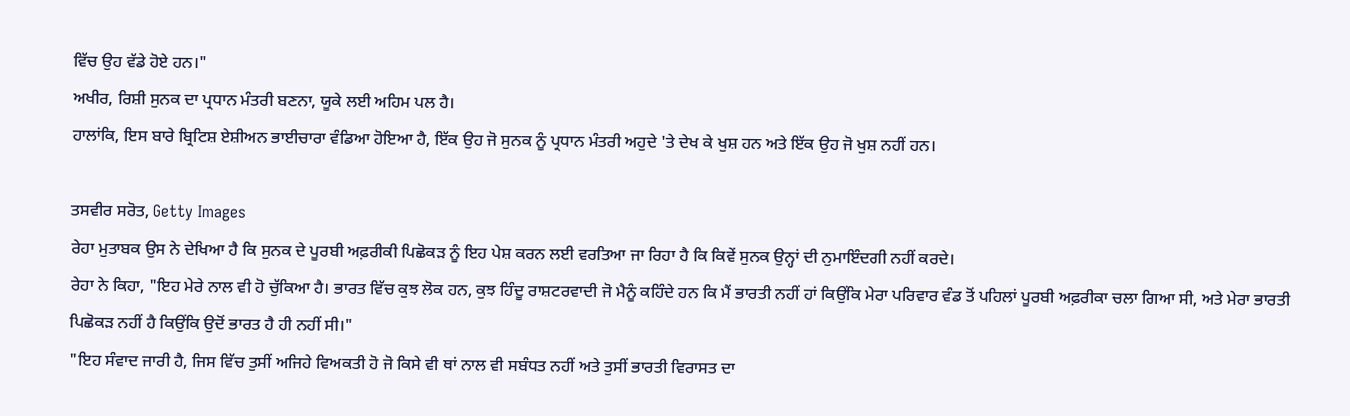ਵਿੱਚ ਉਹ ਵੱਡੇ ਹੋਏ ਹਨ।"
ਅਖੀਰ, ਰਿਸ਼ੀ ਸੁਨਕ ਦਾ ਪ੍ਰਧਾਨ ਮੰਤਰੀ ਬਣਨਾ, ਯੂਕੇ ਲਈ ਅਹਿਮ ਪਲ ਹੈ।
ਹਾਲਾਂਕਿ, ਇਸ ਬਾਰੇ ਬ੍ਰਿਟਿਸ਼ ਏਸ਼ੀਅਨ ਭਾਈਚਾਰਾ ਵੰਡਿਆ ਹੋਇਆ ਹੈ, ਇੱਕ ਉਹ ਜੋ ਸੁਨਕ ਨੂੰ ਪ੍ਰਧਾਨ ਮੰਤਰੀ ਅਹੁਦੇ 'ਤੇ ਦੇਖ ਕੇ ਖੁਸ਼ ਹਨ ਅਤੇ ਇੱਕ ਉਹ ਜੋ ਖੁਸ਼ ਨਹੀਂ ਹਨ।

ਤਸਵੀਰ ਸਰੋਤ, Getty Images
ਰੇਹਾ ਮੁਤਾਬਕ ਉਸ ਨੇ ਦੇਖਿਆ ਹੈ ਕਿ ਸੁਨਕ ਦੇ ਪੂਰਬੀ ਅਫ਼ਰੀਕੀ ਪਿਛੋਕੜ ਨੂੰ ਇਹ ਪੇਸ਼ ਕਰਨ ਲਈ ਵਰਤਿਆ ਜਾ ਰਿਹਾ ਹੈ ਕਿ ਕਿਵੇਂ ਸੁਨਕ ਉਨ੍ਹਾਂ ਦੀ ਨੁਮਾਇੰਦਗੀ ਨਹੀਂ ਕਰਦੇ।
ਰੇਹਾ ਨੇ ਕਿਹਾ, "ਇਹ ਮੇਰੇ ਨਾਲ ਵੀ ਹੋ ਚੁੱਕਿਆ ਹੈ। ਭਾਰਤ ਵਿੱਚ ਕੁਝ ਲੋਕ ਹਨ, ਕੁਝ ਹਿੰਦੂ ਰਾਸ਼ਟਰਵਾਦੀ ਜੋ ਮੈਨੂੰ ਕਹਿੰਦੇ ਹਨ ਕਿ ਮੈਂ ਭਾਰਤੀ ਨਹੀਂ ਹਾਂ ਕਿਉਂਕਿ ਮੇਰਾ ਪਰਿਵਾਰ ਵੰਡ ਤੋਂ ਪਹਿਲਾਂ ਪੂਰਬੀ ਅਫ਼ਰੀਕਾ ਚਲਾ ਗਿਆ ਸੀ, ਅਤੇ ਮੇਰਾ ਭਾਰਤੀ ਪਿਛੋਕੜ ਨਹੀਂ ਹੈ ਕਿਉਂਕਿ ਉਦੋਂ ਭਾਰਤ ਹੈ ਹੀ ਨਹੀਂ ਸੀ।"
"ਇਹ ਸੰਵਾਦ ਜਾਰੀ ਹੈ, ਜਿਸ ਵਿੱਚ ਤੁਸੀਂ ਅਜਿਹੇ ਵਿਅਕਤੀ ਹੋ ਜੋ ਕਿਸੇ ਵੀ ਥਾਂ ਨਾਲ ਵੀ ਸਬੰਧਤ ਨਹੀਂ ਅਤੇ ਤੁਸੀਂ ਭਾਰਤੀ ਵਿਰਾਸਤ ਦਾ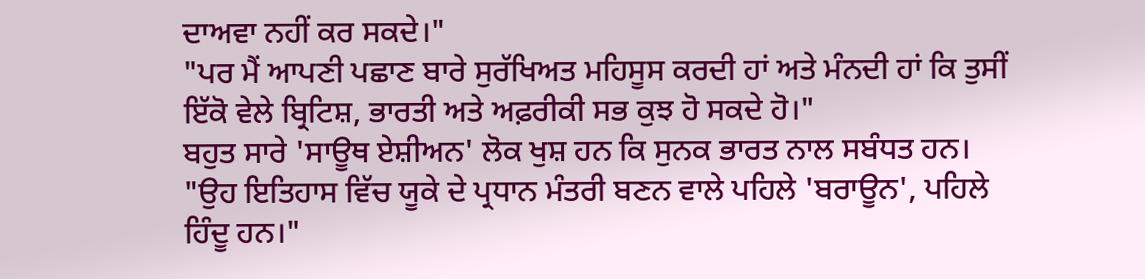ਦਾਅਵਾ ਨਹੀਂ ਕਰ ਸਕਦੇ।"
"ਪਰ ਮੈਂ ਆਪਣੀ ਪਛਾਣ ਬਾਰੇ ਸੁਰੱਖਿਅਤ ਮਹਿਸੂਸ ਕਰਦੀ ਹਾਂ ਅਤੇ ਮੰਨਦੀ ਹਾਂ ਕਿ ਤੁਸੀਂ ਇੱਕੋ ਵੇਲੇ ਬ੍ਰਿਟਿਸ਼, ਭਾਰਤੀ ਅਤੇ ਅਫ਼ਰੀਕੀ ਸਭ ਕੁਝ ਹੋ ਸਕਦੇ ਹੋ।"
ਬਹੁਤ ਸਾਰੇ 'ਸਾਊਥ ਏਸ਼ੀਅਨ' ਲੋਕ ਖੁਸ਼ ਹਨ ਕਿ ਸੁਨਕ ਭਾਰਤ ਨਾਲ ਸਬੰਧਤ ਹਨ।
"ਉਹ ਇਤਿਹਾਸ ਵਿੱਚ ਯੂਕੇ ਦੇ ਪ੍ਰਧਾਨ ਮੰਤਰੀ ਬਣਨ ਵਾਲੇ ਪਹਿਲੇ 'ਬਰਾਊਨ', ਪਹਿਲੇ ਹਿੰਦੂ ਹਨ।"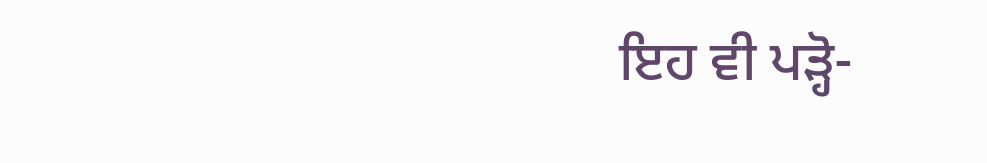ਇਹ ਵੀ ਪੜ੍ਹੋ-